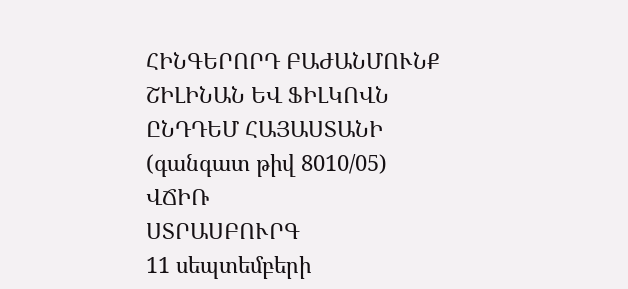ՀԻՆԳԵՐՈՐԴ ԲԱԺԱՆՄՈՒՆՔ
ՇԻԼԻՆԱՆ ԵՎ ՖԻԼԿՈՎՆ ԸՆԴԴԵՄ ՀԱՅԱՍՏԱՆԻ
(գանգատ թիվ 8010/05)
ՎՃԻՌ
ՍՏՐԱՍԲՈՒՐԳ
11 սեպտեմբերի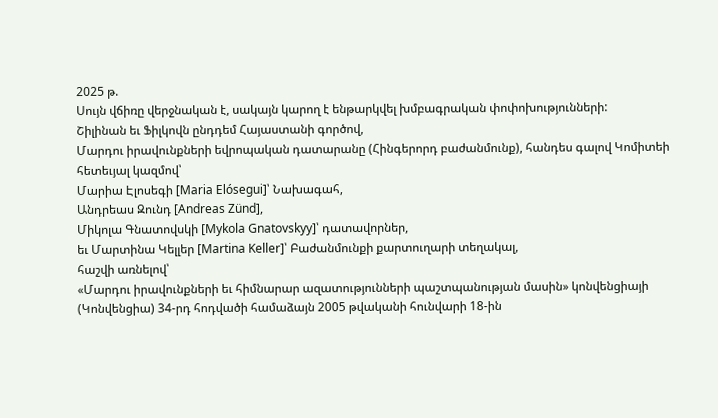2025 թ.
Սույն վճիռը վերջնական է, սակայն կարող է ենթարկվել խմբագրական փոփոխությունների:
Շիլինան եւ Ֆիլկովն ընդդեմ Հայաստանի գործով,
Մարդու իրավունքների եվրոպական դատարանը (Հինգերորդ բաժանմունք), հանդես գալով Կոմիտեի հետեւյալ կազմով՝
Մարիա Էլոսեգի [Maria Elósegui]՝ Նախագահ,
Անդրեաս Զունդ [Andreas Zünd],
Միկոլա Գնատովսկի [Mykola Gnatovskyy]՝ դատավորներ,
եւ Մարտինա Կելլեր [Martina Keller]՝ Բաժանմունքի քարտուղարի տեղակալ,
հաշվի առնելով՝
«Մարդու իրավունքների եւ հիմնարար ազատությունների պաշտպանության մասին» կոնվենցիայի (Կոնվենցիա) 34-րդ հոդվածի համաձայն 2005 թվականի հունվարի 18-ին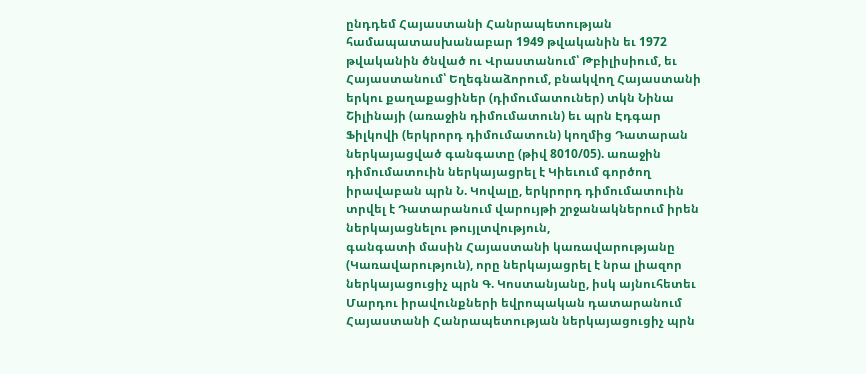ընդդեմ Հայաստանի Հանրապետության համապատասխանաբար 1949 թվականին եւ 1972 թվականին ծնված ու Վրաստանում՝ Թբիլիսիում, եւ Հայաստանում՝ Եղեգնաձորում, բնակվող Հայաստանի երկու քաղաքացիներ (դիմումատուներ) տկն Նինա Շիլինայի (առաջին դիմումատուն) եւ պրն Էդգար Ֆիլկովի (երկրորդ դիմումատուն) կողմից Դատարան ներկայացված գանգատը (թիվ 8010/05). առաջին դիմումատուին ներկայացրել է Կիեւում գործող իրավաբան պրն Ն. Կովալը, երկրորդ դիմումատուին տրվել է Դատարանում վարույթի շրջանակներում իրեն ներկայացնելու թույլտվություն,
գանգատի մասին Հայաստանի կառավարությանը (Կառավարություն), որը ներկայացրել է նրա լիազոր ներկայացուցիչ պրն Գ. Կոստանյանը, իսկ այնուհետեւ Մարդու իրավունքների եվրոպական դատարանում Հայաստանի Հանրապետության ներկայացուցիչ պրն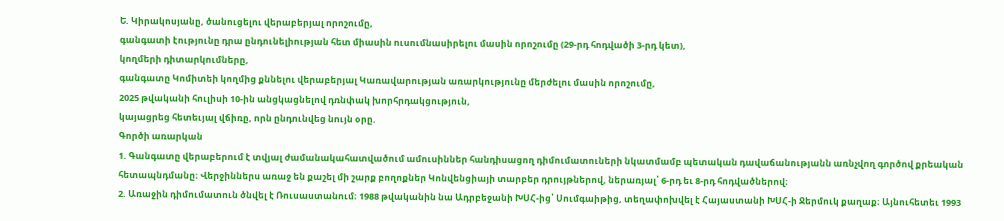Ե. Կիրակոսյանը, ծանուցելու վերաբերյալ որոշումը,
գանգատի էությունը դրա ընդունելիության հետ միասին ուսումնասիրելու մասին որոշումը (29-րդ հոդվածի 3-րդ կետ),
կողմերի դիտարկումները,
գանգատը Կոմիտեի կողմից քննելու վերաբերյալ Կառավարության առարկությունը մերժելու մասին որոշումը,
2025 թվականի հուլիսի 10-ին անցկացնելով դռնփակ խորհրդակցություն,
կայացրեց հետեւյալ վճիռը, որն ընդունվեց նույն օրը.
Գործի առարկան
1. Գանգատը վերաբերում է տվյալ ժամանակահատվածում ամուսիններ հանդիսացող դիմումատուների նկատմամբ պետական դավաճանությանն առնչվող գործով քրեական հետապնդմանը։ Վերջիններս առաջ են քաշել մի շարք բողոքներ Կոնվենցիայի տարբեր դրույթներով, ներառյալ՝ 6-րդ եւ 8-րդ հոդվածներով։
2. Առաջին դիմումատուն ծնվել է Ռուսաստանում։ 1988 թվականին նա Ադրբեջանի ԽՍՀ-ից՝ Սումգաիթից, տեղափոխվել է Հայաստանի ԽՍՀ-ի Ջերմուկ քաղաք։ Այնուհետեւ 1993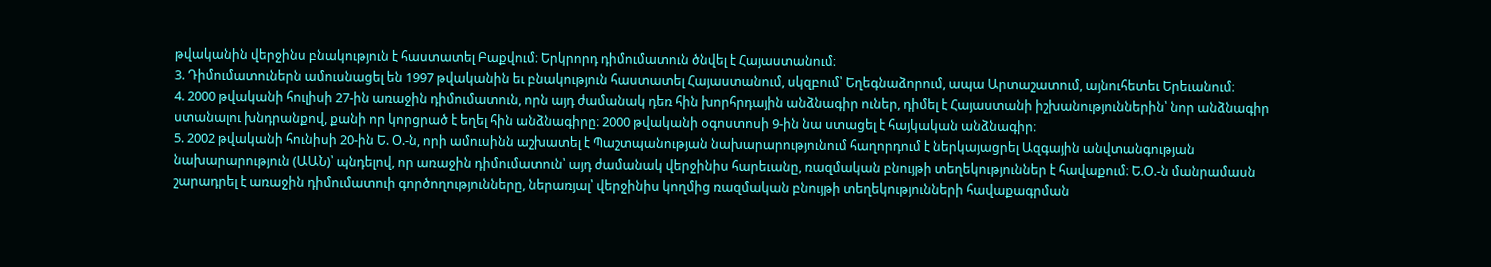թվականին վերջինս բնակություն է հաստատել Բաքվում։ Երկրորդ դիմումատուն ծնվել է Հայաստանում։
3. Դիմումատուներն ամուսնացել են 1997 թվականին եւ բնակություն հաստատել Հայաստանում, սկզբում՝ Եղեգնաձորում, ապա Արտաշատում, այնուհետեւ Երեւանում։
4. 2000 թվականի հուլիսի 27-ին առաջին դիմումատուն, որն այդ ժամանակ դեռ հին խորհրդային անձնագիր ուներ, դիմել է Հայաստանի իշխանություններին՝ նոր անձնագիր ստանալու խնդրանքով, քանի որ կորցրած է եղել հին անձնագիրը։ 2000 թվականի օգոստոսի 9-ին նա ստացել է հայկական անձնագիր։
5. 2002 թվականի հունիսի 20-ին Ե. Օ.-ն, որի ամուսինն աշխատել է Պաշտպանության նախարարությունում հաղորդում է ներկայացրել Ազգային անվտանգության նախարարություն (ԱԱՆ)՝ պնդելով, որ առաջին դիմումատուն՝ այդ ժամանակ վերջինիս հարեւանը, ռազմական բնույթի տեղեկություններ է հավաքում։ Ե.Օ.-ն մանրամասն շարադրել է առաջին դիմումատուի գործողությունները, ներառյալ՝ վերջինիս կողմից ռազմական բնույթի տեղեկությունների հավաքագրման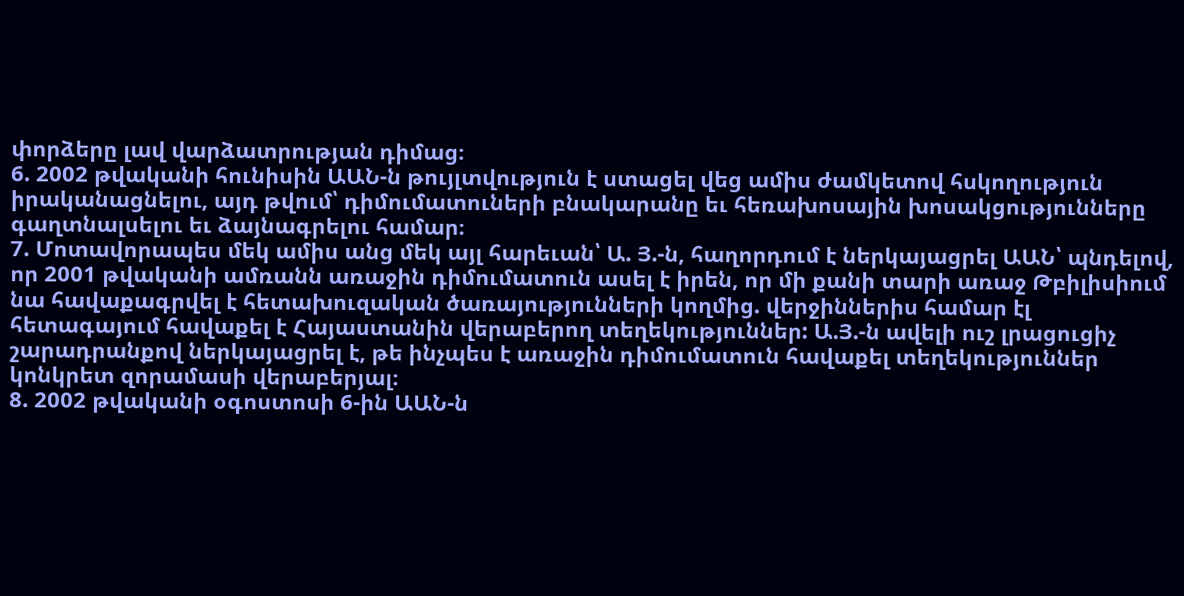փորձերը լավ վարձատրության դիմաց։
6. 2002 թվականի հունիսին ԱԱՆ-ն թույլտվություն է ստացել վեց ամիս ժամկետով հսկողություն իրականացնելու, այդ թվում՝ դիմումատուների բնակարանը եւ հեռախոսային խոսակցությունները գաղտնալսելու եւ ձայնագրելու համար։
7. Մոտավորապես մեկ ամիս անց մեկ այլ հարեւան՝ Ա. Յ.-ն, հաղորդում է ներկայացրել ԱԱՆ՝ պնդելով, որ 2001 թվականի ամռանն առաջին դիմումատուն ասել է իրեն, որ մի քանի տարի առաջ Թբիլիսիում նա հավաքագրվել է հետախուզական ծառայությունների կողմից. վերջիններիս համար էլ հետագայում հավաքել է Հայաստանին վերաբերող տեղեկություններ: Ա.Յ.-ն ավելի ուշ լրացուցիչ շարադրանքով ներկայացրել է, թե ինչպես է առաջին դիմումատուն հավաքել տեղեկություններ կոնկրետ զորամասի վերաբերյալ։
8. 2002 թվականի օգոստոսի 6-ին ԱԱՆ-ն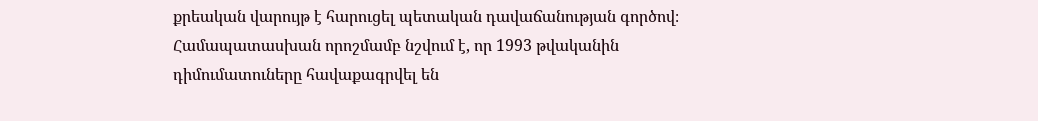քրեական վարույթ է հարուցել պետական դավաճանության գործով։ Համապատասխան որոշմամբ նշվում է, որ 1993 թվականին դիմումատուները հավաքագրվել են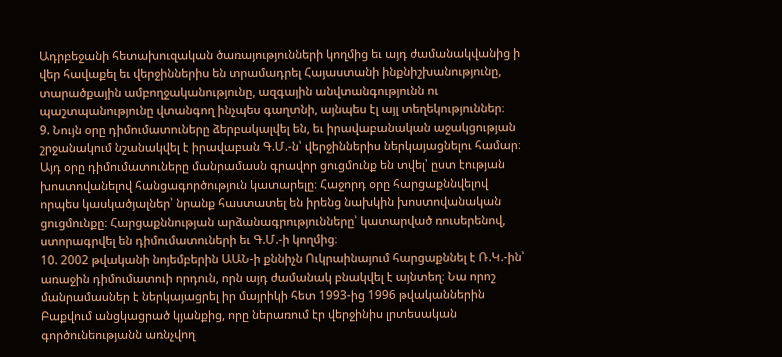Ադրբեջանի հետախուզական ծառայությունների կողմից եւ այդ ժամանակվանից ի վեր հավաքել եւ վերջիններիս են տրամադրել Հայաստանի ինքնիշխանությունը, տարածքային ամբողջականությունը, ազգային անվտանգությունն ու պաշտպանությունը վտանգող ինչպես գաղտնի, այնպես էլ այլ տեղեկություններ։
9. Նույն օրը դիմումատուները ձերբակալվել են, եւ իրավաբանական աջակցության շրջանակում նշանակվել է իրավաբան Գ.Մ.-ն՝ վերջիններիս ներկայացնելու համար։ Այդ օրը դիմումատուները մանրամասն գրավոր ցուցմունք են տվել՝ ըստ էության խոստովանելով հանցագործություն կատարելը։ Հաջորդ օրը հարցաքննվելով որպես կասկածյալներ՝ նրանք հաստատել են իրենց նախկին խոստովանական ցուցմունքը։ Հարցաքննության արձանագրությունները՝ կատարված ռուսերենով, ստորագրվել են դիմումատուների եւ Գ.Մ.-ի կողմից։
10. 2002 թվականի նոյեմբերին ԱԱՆ-ի քննիչն Ուկրաինայում հարցաքննել է Ռ.Կ.-ին՝ առաջին դիմումատուի որդուն, որն այդ ժամանակ բնակվել է այնտեղ։ Նա որոշ մանրամասներ է ներկայացրել իր մայրիկի հետ 1993-ից 1996 թվականներին Բաքվում անցկացրած կյանքից, որը ներառում էր վերջինիս լրտեսական գործունեությանն առնչվող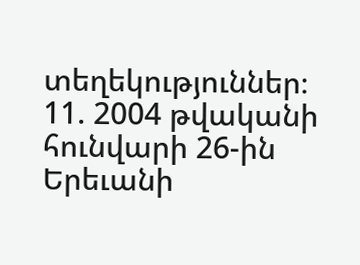տեղեկություններ։
11. 2004 թվականի հունվարի 26-ին Երեւանի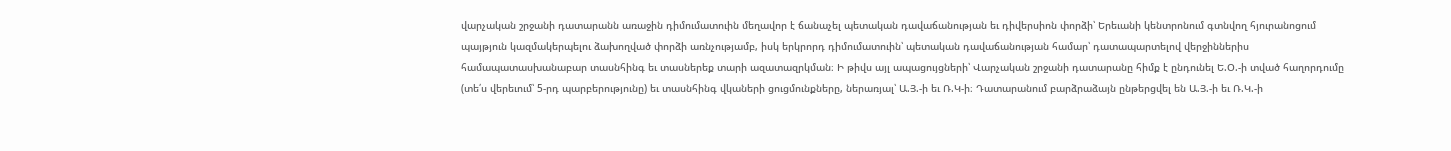վարչական շրջանի դատարանն առաջին դիմումատուին մեղավոր է ճանաչել պետական դավաճանության եւ դիվերսիոն փորձի՝ Երեւանի կենտրոնում գտնվող հյուրանոցում պայթյուն կազմակերպելու ձախողված փորձի առնչությամբ, իսկ երկրորդ դիմումատուին՝ պետական դավաճանության համար՝ դատապարտելով վերջիններիս համապատասխանաբար տասնհինգ եւ տասներեք տարի ազատազրկման։ Ի թիվս այլ ապացույցների՝ Վարչական շրջանի դատարանը հիմք է ընդունել Ե.Օ.-ի տված հաղորդումը (տե՛ս վերեւում՝ 5-րդ պարբերությունը) եւ տասնհինգ վկաների ցուցմունքները, ներառյալ՝ Ա.Յ.-ի եւ Ռ.Կ-ի։ Դատարանում բարձրաձայն ընթերցվել են Ա.Յ.-ի եւ Ռ.Կ.-ի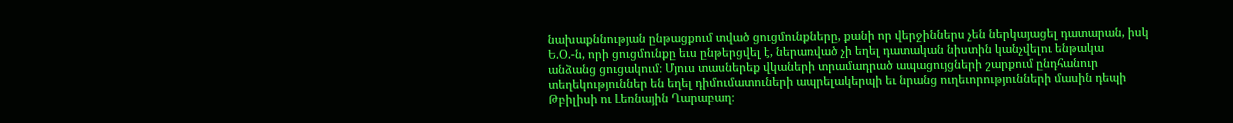նախաքննության ընթացքում տված ցուցմունքները, քանի որ վերջիններս չեն ներկայացել դատարան, իսկ Ե.Օ.-ն, որի ցուցմունքը եւս ընթերցվել է, ներառված չի եղել դատական նիստին կանչվելու ենթակա անձանց ցուցակում։ Մյուս տասներեք վկաների տրամադրած ապացույցների շարքում ընդհանուր տեղեկություններ են եղել դիմումատուների ապրելակերպի եւ նրանց ուղեւորությունների մասին դեպի Թբիլիսի ու Լեռնային Ղարաբաղ։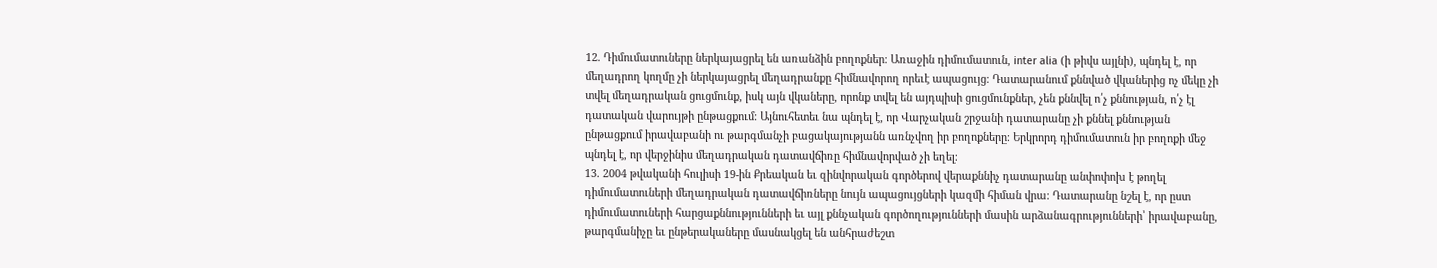12. Դիմումատուները ներկայացրել են առանձին բողոքներ։ Առաջին դիմումատուն, inter alia (ի թիվս այլնի), պնդել է, որ մեղադրող կողմը չի ներկայացրել մեղադրանքը հիմնավորող որեւէ ապացույց։ Դատարանում քննված վկաներից ոչ մեկը չի տվել մեղադրական ցուցմունք, իսկ այն վկաները, որոնք տվել են այդպիսի ցուցմունքներ, չեն քննվել ո՛չ քննության, ո՛չ էլ դատական վարույթի ընթացքում։ Այնուհետեւ նա պնդել է, որ Վարչական շրջանի դատարանը չի քննել քննության ընթացքում իրավաբանի ու թարգմանչի բացակայությանն առնչվող իր բողոքները։ Երկրորդ դիմումատուն իր բողոքի մեջ պնդել է, որ վերջինիս մեղադրական դատավճիռը հիմնավորված չի եղել։
13. 2004 թվականի հուլիսի 19-ին Քրեական եւ զինվորական գործերով վերաքննիչ դատարանը անփոփոխ է թողել դիմումատուների մեղադրական դատավճիռները նույն ապացույցների կազմի հիման վրա։ Դատարանը նշել է, որ ըստ դիմումատուների հարցաքննությունների եւ այլ քննչական գործողությունների մասին արձանագրությունների՝ իրավաբանը, թարգմանիչը եւ ընթերակաները մասնակցել են անհրաժեշտ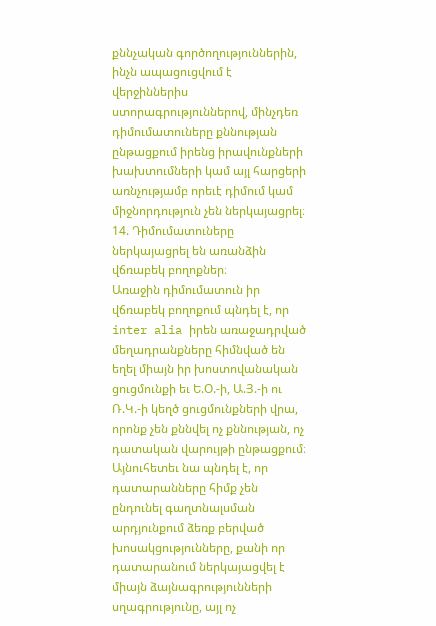քննչական գործողություններին, ինչն ապացուցվում է վերջիններիս ստորագրություններով, մինչդեռ դիմումատուները քննության ընթացքում իրենց իրավունքների խախտումների կամ այլ հարցերի առնչությամբ որեւէ դիմում կամ միջնորդություն չեն ներկայացրել։
14. Դիմումատուները ներկայացրել են առանձին վճռաբեկ բողոքներ։
Առաջին դիմումատուն իր վճռաբեկ բողոքում պնդել է, որ inter alia իրեն առաջադրված մեղադրանքները հիմնված են եղել միայն իր խոստովանական ցուցմունքի եւ Ե.Օ.-ի, Ա.Յ.-ի ու Ռ.Կ.-ի կեղծ ցուցմունքների վրա, որոնք չեն քննվել ոչ քննության, ոչ դատական վարույթի ընթացքում։ Այնուհետեւ նա պնդել է, որ դատարանները հիմք չեն ընդունել գաղտնալսման արդյունքում ձեռք բերված խոսակցությունները, քանի որ դատարանում ներկայացվել է միայն ձայնագրությունների սղագրությունը, այլ ոչ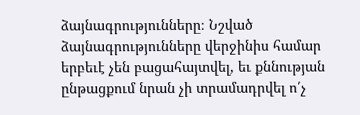ձայնագրությունները։ Նշված ձայնագրությունները վերջինիս համար երբեւէ չեն բացահայտվել, եւ քննության ընթացքում նրան չի տրամադրվել ո՛չ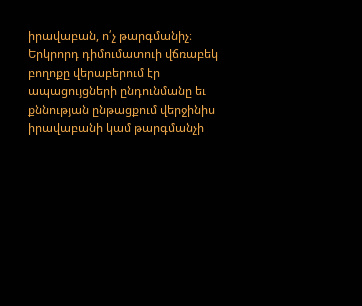իրավաբան, ո՛չ թարգմանիչ։
Երկրորդ դիմումատուի վճռաբեկ բողոքը վերաբերում էր ապացույցների ընդունմանը եւ քննության ընթացքում վերջինիս իրավաբանի կամ թարգմանչի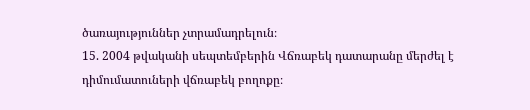ծառայություններ չտրամադրելուն։
15. 2004 թվականի սեպտեմբերին Վճռաբեկ դատարանը մերժել է դիմումատուների վճռաբեկ բողոքը։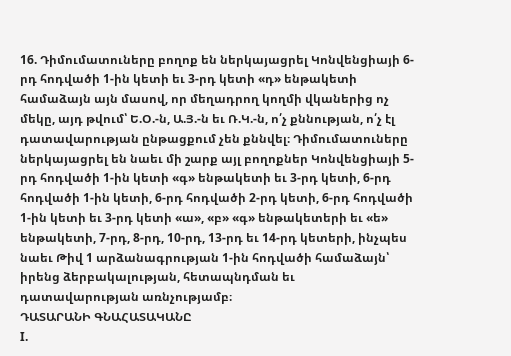16. Դիմումատուները բողոք են ներկայացրել Կոնվենցիայի 6-րդ հոդվածի 1-ին կետի եւ 3-րդ կետի «դ» ենթակետի համաձայն այն մասով, որ մեղադրող կողմի վկաներից ոչ մեկը, այդ թվում՝ Ե.Օ.-ն, Ա.Յ.-ն եւ Ռ.Կ.-ն, ո՛չ քննության, ո՛չ էլ դատավարության ընթացքում չեն քննվել։ Դիմումատուները ներկայացրել են նաեւ մի շարք այլ բողոքներ Կոնվենցիայի 5-րդ հոդվածի 1-ին կետի «գ» ենթակետի եւ 3-րդ կետի, 6-րդ հոդվածի 1-ին կետի, 6-րդ հոդվածի 2-րդ կետի, 6-րդ հոդվածի 1-ին կետի եւ 3-րդ կետի «ա», «բ» «գ» ենթակետերի եւ «ե» ենթակետի, 7-րդ, 8-րդ, 10-րդ, 13-րդ եւ 14-րդ կետերի, ինչպես նաեւ Թիվ 1 արձանագրության 1-ին հոդվածի համաձայն՝ իրենց ձերբակալության, հետապնդման եւ դատավարության առնչությամբ։
ԴԱՏԱՐԱՆԻ ԳՆԱՀԱՏԱԿԱՆԸ
I.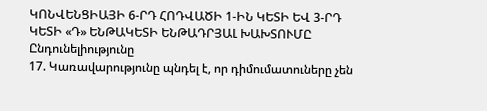ԿՈՆՎԵՆՑԻԱՅԻ 6-ՐԴ ՀՈԴՎԱԾԻ 1-ԻՆ ԿԵՏԻ ԵՎ 3-ՐԴ ԿԵՏԻ «Դ» ԵՆԹԱԿԵՏԻ ԵՆԹԱԴՐՅԱԼ ԽԱԽՏՈՒՄԸ
Ընդունելիությունը
17. Կառավարությունը պնդել է, որ դիմումատուները չեն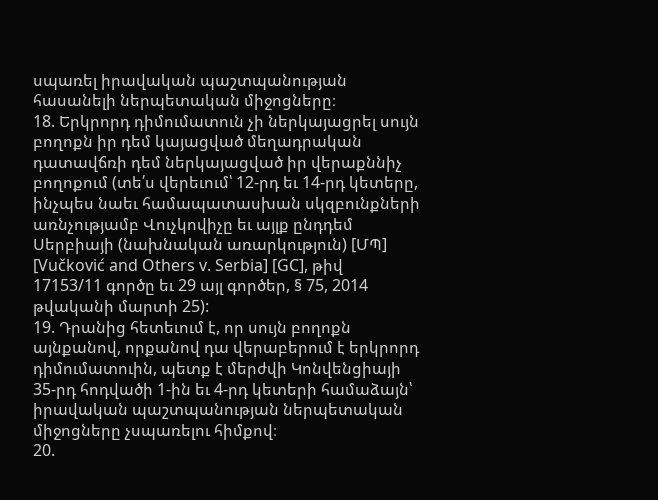սպառել իրավական պաշտպանության հասանելի ներպետական միջոցները։
18. Երկրորդ դիմումատուն չի ներկայացրել սույն բողոքն իր դեմ կայացված մեղադրական դատավճռի դեմ ներկայացված իր վերաքննիչ բողոքում (տե՛ս վերեւում՝ 12-րդ եւ 14-րդ կետերը, ինչպես նաեւ համապատասխան սկզբունքների առնչությամբ Վուչկովիչը եւ այլք ընդդեմ Սերբիայի (նախնական առարկություն) [ՄՊ] [Vučković and Others v. Serbia] [GC], թիվ
17153/11 գործը եւ 29 այլ գործեր, § 75, 2014 թվականի մարտի 25):
19. Դրանից հետեւում է, որ սույն բողոքն այնքանով, որքանով դա վերաբերում է երկրորդ դիմումատուին, պետք է մերժվի Կոնվենցիայի 35-րդ հոդվածի 1-ին եւ 4-րդ կետերի համաձայն՝ իրավական պաշտպանության ներպետական միջոցները չսպառելու հիմքով։
20.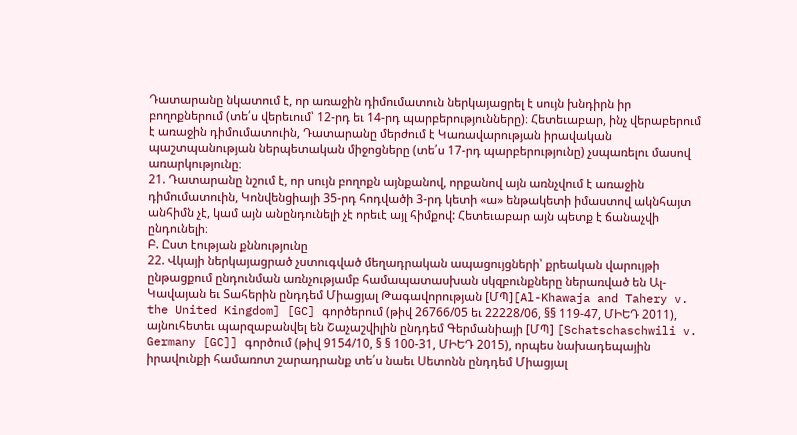Դատարանը նկատում է, որ առաջին դիմումատուն ներկայացրել է սույն խնդիրն իր բողոքներում (տե՛ս վերեւում՝ 12-րդ եւ 14-րդ պարբերությունները)։ Հետեւաբար, ինչ վերաբերում է առաջին դիմումատուին, Դատարանը մերժում է Կառավարության իրավական պաշտպանության ներպետական միջոցները (տե՛ս 17-րդ պարբերությունը) չսպառելու մասով առարկությունը։
21. Դատարանը նշում է, որ սույն բողոքն այնքանով, որքանով այն առնչվում է առաջին դիմումատուին, Կոնվենցիայի 35-րդ հոդվածի 3-րդ կետի «ա» ենթակետի իմաստով ակնհայտ անհիմն չէ, կամ այն անընդունելի չէ որեւէ այլ հիմքով: Հետեւաբար այն պետք է ճանաչվի ընդունելի։
Բ. Ըստ էության քննությունը
22. Վկայի ներկայացրած չստուգված մեղադրական ապացույցների՝ քրեական վարույթի ընթացքում ընդունման առնչությամբ համապատասխան սկզբունքները ներառված են Ալ-Կավայան եւ Տահերին ընդդեմ Միացյալ Թագավորության [ՄՊ][Al-Khawaja and Tahery v. the United Kingdom] [GC] գործերում (թիվ 26766/05 եւ 22228/06, §§ 119-47, ՄԻԵԴ 2011), այնուհետեւ պարզաբանվել են Շաչաշվիլին ընդդեմ Գերմանիայի [ՄՊ] [Schatschaschwili v. Germany [GC]] գործում (թիվ 9154/10, § § 100-31, ՄԻԵԴ 2015), որպես նախադեպային իրավունքի համառոտ շարադրանք տե՛ս նաեւ Սետոնն ընդդեմ Միացյալ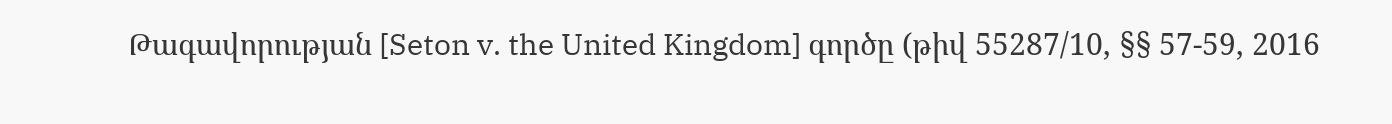Թագավորության [Seton v. the United Kingdom] գործը (թիվ 55287/10, §§ 57-59, 2016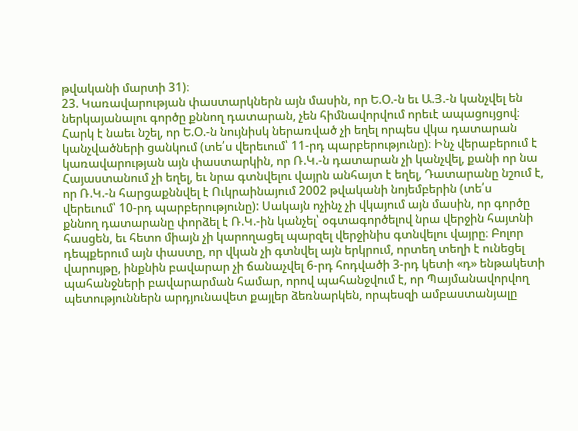թվականի մարտի 31)։
23. Կառավարության փաստարկներն այն մասին, որ Ե.Օ.-ն եւ Ա.Յ.-ն կանչվել են ներկայանալու գործը քննող դատարան, չեն հիմնավորվում որեւէ ապացույցով։ Հարկ է նաեւ նշել, որ Ե.Օ.-ն նույնիսկ ներառված չի եղել որպես վկա դատարան կանչվածների ցանկում (տե՛ս վերեւում՝ 11-րդ պարբերությունը)։ Ինչ վերաբերում է կառավարության այն փաստարկին, որ Ռ.Կ.-ն դատարան չի կանչվել, քանի որ նա Հայաստանում չի եղել, եւ նրա գտնվելու վայրն անհայտ է եղել, Դատարանը նշում է, որ Ռ.Կ.-ն հարցաքննվել է Ուկրաինայում 2002 թվականի նոյեմբերին (տե՛ս վերեւում՝ 10-րդ պարբերությունը): Սակայն ոչինչ չի վկայում այն մասին, որ գործը քննող դատարանը փորձել է Ռ.Կ.-ին կանչել՝ օգտագործելով նրա վերջին հայտնի հասցեն, եւ հետո միայն չի կարողացել պարզել վերջինիս գտնվելու վայրը։ Բոլոր դեպքերում այն փաստը, որ վկան չի գտնվել այն երկրում, որտեղ տեղի է ունեցել վարույթը, ինքնին բավարար չի ճանաչվել 6-րդ հոդվածի 3-րդ կետի «դ» ենթակետի պահանջների բավարարման համար, որով պահանջվում է, որ Պայմանավորվող պետություններն արդյունավետ քայլեր ձեռնարկեն, որպեսզի ամբաստանյալը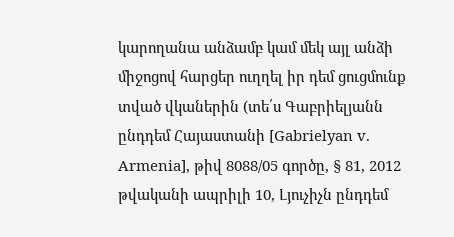կարողանա անձամբ կամ մեկ այլ անձի միջոցով հարցեր ուղղել իր դեմ ցուցմունք տված վկաներին (տե՛ս Գաբրիելյանն ընդդեմ Հայաստանի [Gabrielyan v. Armenia], թիվ 8088/05 գործը, § 81, 2012 թվականի ապրիլի 10, Լյուչիչն ընդդեմ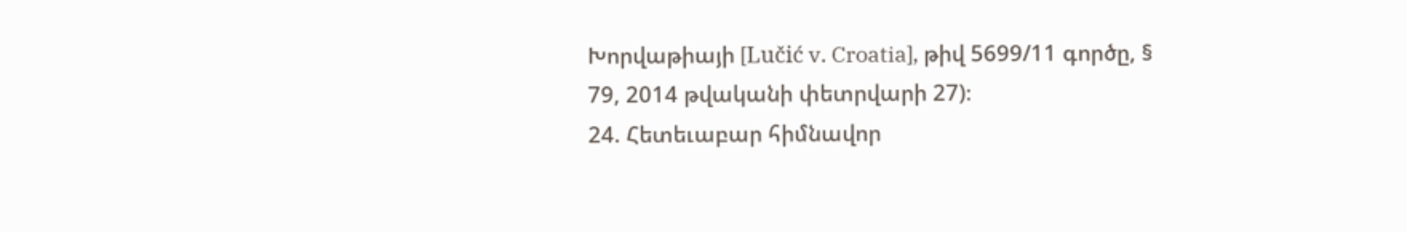Խորվաթիայի [Lučić v. Croatia], թիվ 5699/11 գործը, § 79, 2014 թվականի փետրվարի 27)։
24. Հետեւաբար հիմնավոր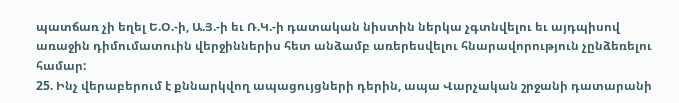պատճառ չի եղել Ե.Օ.-ի, Ա.Յ.-ի եւ Ռ.Կ.-ի դատական նիստին ներկա չգտնվելու եւ այդպիսով առաջին դիմումատուին վերջիններիս հետ անձամբ առերեսվելու հնարավորություն չընձեռելու համար:
25. Ինչ վերաբերում է քննարկվող ապացույցների դերին, ապա Վարչական շրջանի դատարանի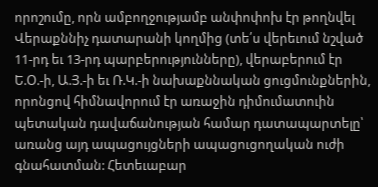որոշումը, որն ամբողջությամբ անփոփոխ էր թողնվել Վերաքննիչ դատարանի կողմից (տե՛ս վերեւում նշված 11-րդ եւ 13-րդ պարբերությունները), վերաբերում էր Ե.Օ.-ի, Ա.Յ.-ի եւ Ռ.Կ.-ի նախաքննական ցուցմունքներին, որոնցով հիմնավորում էր առաջին դիմումատուին պետական դավաճանության համար դատապարտելը՝ առանց այդ ապացույցների ապացուցողական ուժի գնահատման: Հետեւաբար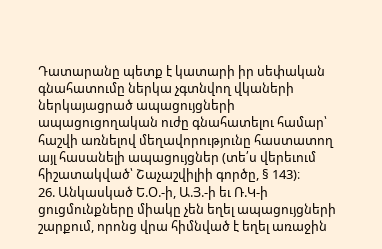Դատարանը պետք է կատարի իր սեփական գնահատումը ներկա չգտնվող վկաների ներկայացրած ապացույցների ապացուցողական ուժը գնահատելու համար՝ հաշվի առնելով մեղավորությունը հաստատող այլ հասանելի ապացույցներ (տե՛ս վերեւում հիշատակված՝ Շաչաշվիլիի գործը, § 143)։
26. Անկասկած Ե.Օ.-ի, Ա.Յ.-ի եւ Ռ.Կ-ի ցուցմունքները միակը չեն եղել ապացույցների շարքում, որոնց վրա հիմնված է եղել առաջին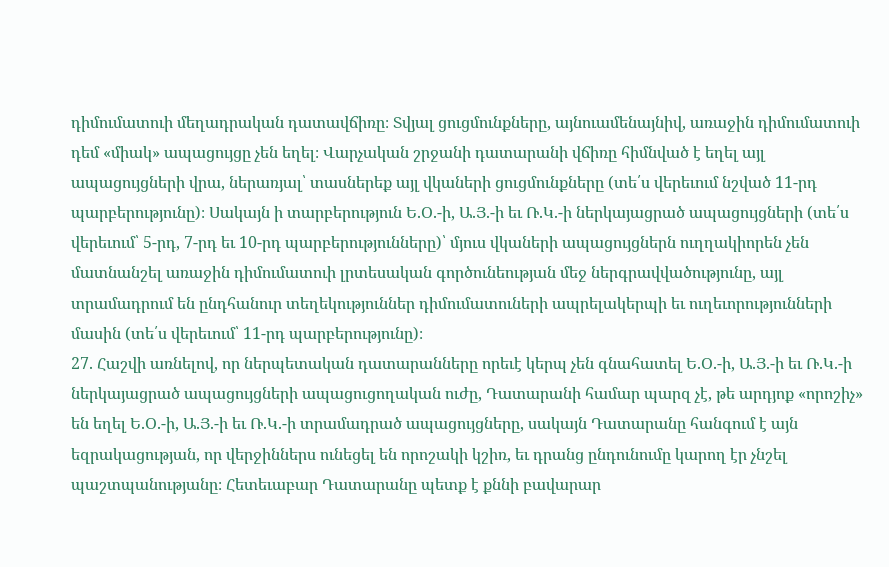դիմումատուի մեղադրական դատավճիռը։ Տվյալ ցուցմունքները, այնուամենայնիվ, առաջին դիմումատուի դեմ «միակ» ապացույցը չեն եղել։ Վարչական շրջանի դատարանի վճիռը հիմնված է եղել այլ ապացույցների վրա, ներառյալ՝ տասներեք այլ վկաների ցուցմունքները (տե՛ս վերեւում նշված 11-րդ պարբերությունը)։ Սակայն ի տարբերություն Ե.Օ.-ի, Ա.Յ.-ի եւ Ռ.Կ.-ի ներկայացրած ապացույցների (տե՛ս վերեւում՝ 5-րդ, 7-րդ եւ 10-րդ պարբերությունները)՝ մյուս վկաների ապացույցներն ուղղակիորեն չեն մատնանշել առաջին դիմումատուի լրտեսական գործունեության մեջ ներգրավվածությունը, այլ տրամադրում են ընդհանուր տեղեկություններ դիմումատուների ապրելակերպի եւ ուղեւորությունների մասին (տե՛ս վերեւում՝ 11-րդ պարբերությունը)։
27. Հաշվի առնելով, որ ներպետական դատարանները որեւէ կերպ չեն գնահատել Ե.Օ.-ի, Ա.Յ.-ի եւ Ռ.Կ.-ի ներկայացրած ապացույցների ապացուցողական ուժը, Դատարանի համար պարզ չէ, թե արդյոք «որոշիչ» են եղել Ե.Օ.-ի, Ա.Յ.-ի եւ Ռ.Կ.-ի տրամադրած ապացույցները, սակայն Դատարանը հանգում է այն եզրակացության, որ վերջիններս ունեցել են որոշակի կշիռ, եւ դրանց ընդունումը կարող էր չնշել պաշտպանությանը։ Հետեւաբար Դատարանը պետք է քննի բավարար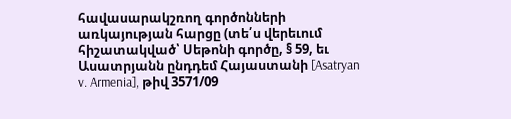հավասարակշռող գործոնների առկայության հարցը (տե՛ս վերեւում հիշատակված՝ Սեթոնի գործը, § 59, եւ Ասատրյանն ընդդեմ Հայաստանի [Asatryan v. Armenia], թիվ 3571/09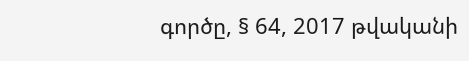գործը, § 64, 2017 թվականի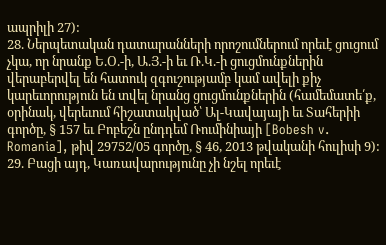ապրիլի 27):
28. Ներպետական դատարանների որոշումներում որեւէ ցուցում չկա, որ նրանք Ե.Օ.-ի, Ա.Յ.-ի եւ Ռ.Կ.-ի ցուցմունքներին վերաբերվել են հատուկ զգուշությամբ կամ ավելի քիչ կարեւորություն են տվել նրանց ցուցմունքներին (համեմատե՛ք, օրինակ, վերեւում հիշատակված՝ Ալ-Կավայայի եւ Տահերիի գործը, § 157 եւ Բոբեշն ընդդեմ Ռումինիայի [Bobesh v. Romania], թիվ 29752/05 գործը, § 46, 2013 թվականի հուլիսի 9):
29. Բացի այդ, Կառավարությունը չի նշել որեւէ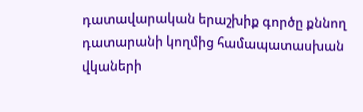դատավարական երաշխիք գործը քննող դատարանի կողմից համապատասխան վկաների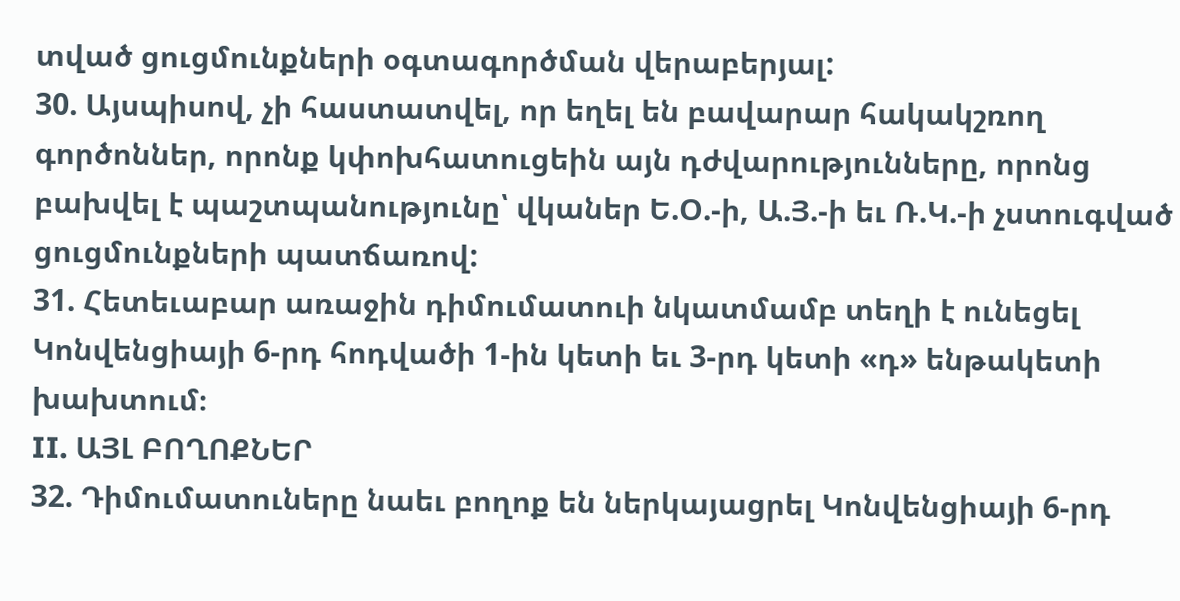տված ցուցմունքների օգտագործման վերաբերյալ:
30. Այսպիսով, չի հաստատվել, որ եղել են բավարար հակակշռող գործոններ, որոնք կփոխհատուցեին այն դժվարությունները, որոնց բախվել է պաշտպանությունը՝ վկաներ Ե.Օ.-ի, Ա.Յ.-ի եւ Ռ.Կ.-ի չստուգված ցուցմունքների պատճառով:
31. Հետեւաբար առաջին դիմումատուի նկատմամբ տեղի է ունեցել Կոնվենցիայի 6-րդ հոդվածի 1-ին կետի եւ 3-րդ կետի «դ» ենթակետի խախտում։
II. ԱՅԼ ԲՈՂՈՔՆԵՐ
32. Դիմումատուները նաեւ բողոք են ներկայացրել Կոնվենցիայի 6-րդ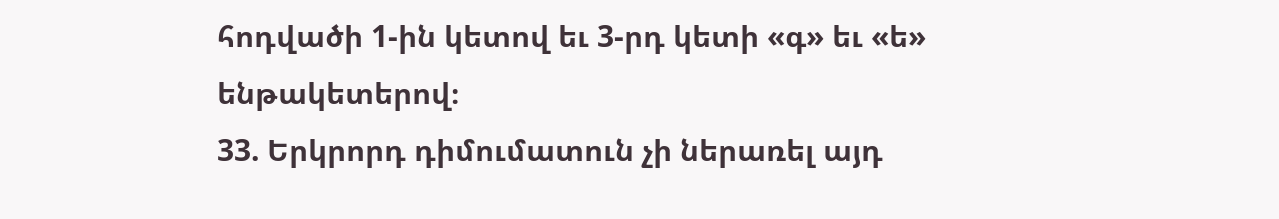հոդվածի 1-ին կետով եւ 3-րդ կետի «գ» եւ «ե» ենթակետերով։
33. Երկրորդ դիմումատուն չի ներառել այդ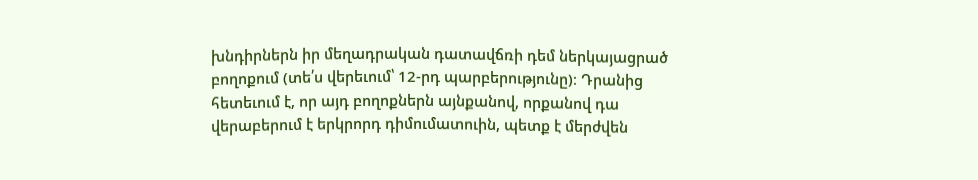խնդիրներն իր մեղադրական դատավճռի դեմ ներկայացրած բողոքում (տե՛ս վերեւում՝ 12-րդ պարբերությունը)։ Դրանից հետեւում է, որ այդ բողոքներն այնքանով, որքանով դա վերաբերում է երկրորդ դիմումատուին, պետք է մերժվեն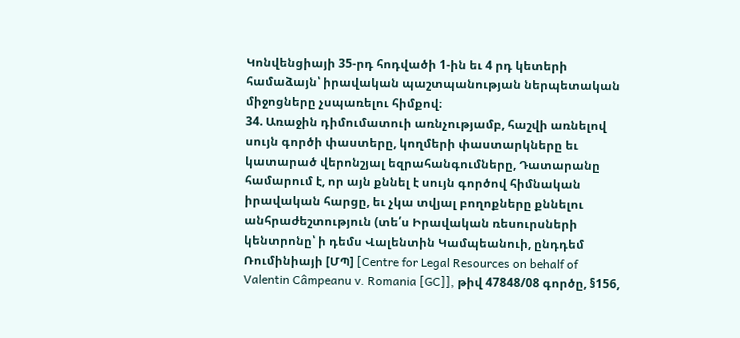Կոնվենցիայի 35-րդ հոդվածի 1-ին եւ 4 րդ կետերի համաձայն՝ իրավական պաշտպանության ներպետական միջոցները չսպառելու հիմքով։
34. Առաջին դիմումատուի առնչությամբ, հաշվի առնելով սույն գործի փաստերը, կողմերի փաստարկները եւ կատարած վերոնշյալ եզրահանգումները, Դատարանը համարում է, որ այն քննել է սույն գործով հիմնական իրավական հարցը, եւ չկա տվյալ բողոքները քննելու անհրաժեշտություն (տե՛ս Իրավական ռեսուրսների կենտրոնը՝ ի դեմս Վալենտին Կամպեանուի, ընդդեմ Ռումինիայի [ՄՊ] [Centre for Legal Resources on behalf of Valentin Câmpeanu v. Romania [GC]], թիվ 47848/08 գործը, §156,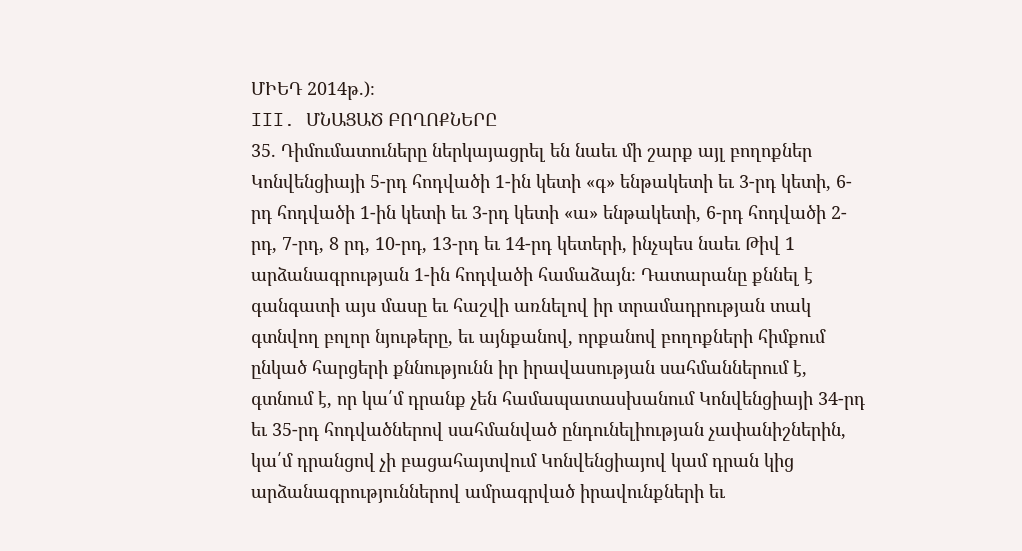ՄԻԵԴ 2014թ.)։
III. ՄՆԱՑԱԾ ԲՈՂՈՔՆԵՐԸ
35. Դիմումատուները ներկայացրել են նաեւ մի շարք այլ բողոքներ Կոնվենցիայի 5-րդ հոդվածի 1-ին կետի «գ» ենթակետի եւ 3-րդ կետի, 6-րդ հոդվածի 1-ին կետի եւ 3-րդ կետի «ա» ենթակետի, 6-րդ հոդվածի 2-րդ, 7-րդ, 8 րդ, 10-րդ, 13-րդ եւ 14-րդ կետերի, ինչպես նաեւ Թիվ 1 արձանագրության 1-ին հոդվածի համաձայն։ Դատարանը քննել է գանգատի այս մասը եւ հաշվի առնելով իր տրամադրության տակ գտնվող բոլոր նյութերը, եւ այնքանով, որքանով բողոքների հիմքում ընկած հարցերի քննությունն իր իրավասության սահմաններում է, գտնում է, որ կա՛մ դրանք չեն համապատասխանում Կոնվենցիայի 34-րդ եւ 35-րդ հոդվածներով սահմանված ընդունելիության չափանիշներին, կա՛մ դրանցով չի բացահայտվում Կոնվենցիայով կամ դրան կից արձանագրություններով ամրագրված իրավունքների եւ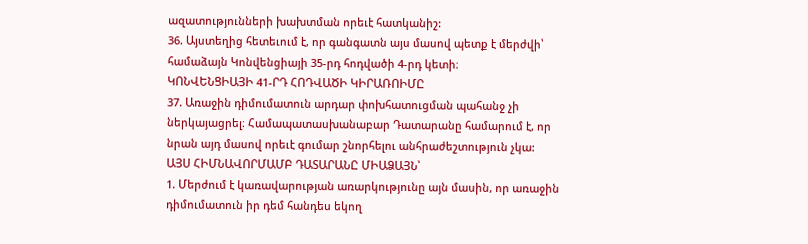ազատությունների խախտման որեւէ հատկանիշ:
36. Այստեղից հետեւում է, որ գանգատն այս մասով պետք է մերժվի՝ համաձայն Կոնվենցիայի 35-րդ հոդվածի 4-րդ կետի։
ԿՈՆՎԵՆՑԻԱՅԻ 41-ՐԴ ՀՈԴՎԱԾԻ ԿԻՐԱՌՈԻՄԸ
37. Առաջին դիմումատուն արդար փոխհատուցման պահանջ չի ներկայացրել։ Համապատասխանաբար Դատարանը համարում է, որ նրան այդ մասով որեւէ գումար շնորհելու անհրաժեշտություն չկա:
ԱՅՍ ՀԻՄՆԱՎՈՐՄԱՄԲ ԴԱՏԱՐԱՆԸ ՄԻԱՁԱՅՆ՝
1. Մերժում է կառավարության առարկությունը այն մասին, որ առաջին դիմումատուն իր դեմ հանդես եկող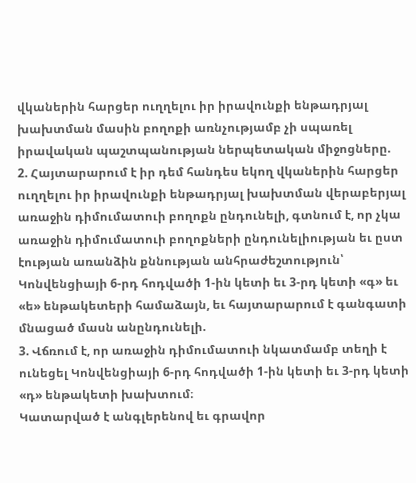վկաներին հարցեր ուղղելու իր իրավունքի ենթադրյալ խախտման մասին բողոքի առնչությամբ չի սպառել իրավական պաշտպանության ներպետական միջոցները.
2. Հայտարարում է իր դեմ հանդես եկող վկաներին հարցեր ուղղելու իր իրավունքի ենթադրյալ խախտման վերաբերյալ առաջին դիմումատուի բողոքն ընդունելի, գտնում է, որ չկա առաջին դիմումատուի բողոքների ընդունելիության եւ ըստ էության առանձին քննության անհրաժեշտություն՝ Կոնվենցիայի 6-րդ հոդվածի 1-ին կետի եւ 3-րդ կետի «գ» եւ «ե» ենթակետերի համաձայն, եւ հայտարարում է գանգատի մնացած մասն անընդունելի.
3. Վճռում է, որ առաջին դիմումատուի նկատմամբ տեղի է ունեցել Կոնվենցիայի 6-րդ հոդվածի 1-ին կետի եւ 3-րդ կետի «դ» ենթակետի խախտում։
Կատարված է անգլերենով եւ գրավոր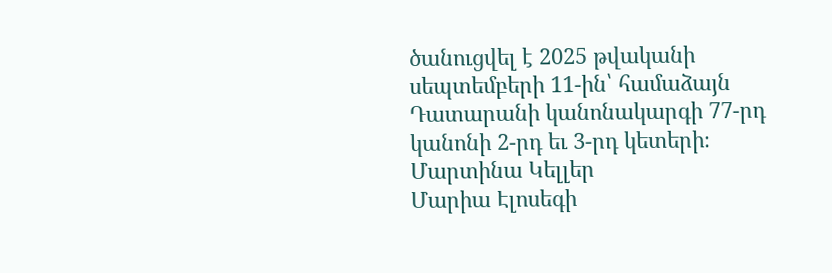ծանուցվել է 2025 թվականի սեպտեմբերի 11-ին՝ համաձայն Դատարանի կանոնակարգի 77-րդ կանոնի 2-րդ եւ 3-րդ կետերի։
Մարտինա Կելլեր
Մարիա Էլոսեգի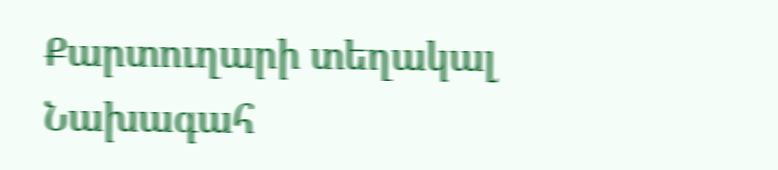Քարտուղարի տեղակալ
Նախագահ